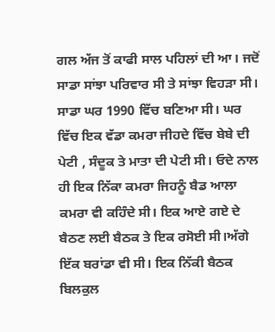ਗਲ ਅੱਜ ਤੋਂ ਕਾਫੀ ਸਾਲ ਪਹਿਲਾਂ ਦੀ ਆ। ਜਦੋਂ ਸਾਡਾ ਸਾਂਝਾ ਪਰਿਵਾਰ ਸੀ ਤੇ ਸਾਂਝਾ ਵਿਹੜਾ ਸੀ। ਸਾਡਾ ਘਰ 1990 ਵਿੱਚ ਬਣਿਆ ਸੀ। ਘਰ ਵਿੱਚ ਇਕ ਵੱਡਾ ਕਮਰਾ ਜੀਹਦੇ ਵਿੱਚ ਬੇਬੇ ਦੀ ਪੇਟੀ , ਸੰਦੂਕ ਤੇ ਮਾਤਾ ਦੀ ਪੇਟੀ ਸੀ। ਓਦੇ ਨਾਲ ਹੀ ਇਕ ਨਿੱਕਾ ਕਮਰਾ ਜਿਹਨੂੰ ਬੈਡ ਆਲਾ ਕਮਰਾ ਵੀ ਕਹਿੰਦੇ ਸੀ। ਇਕ ਆਏ ਗਏ ਦੇ ਬੈਠਣ ਲਈ ਬੈਠਕ ਤੇ ਇਕ ਰਸੋਈ ਸੀ।ਅੱਗੇ ਇੱਕ ਬਰਾਂਡਾ ਵੀ ਸੀ। ਇਕ ਨਿੱਕੀ ਬੈਠਕ ਬਿਲਕੁਲ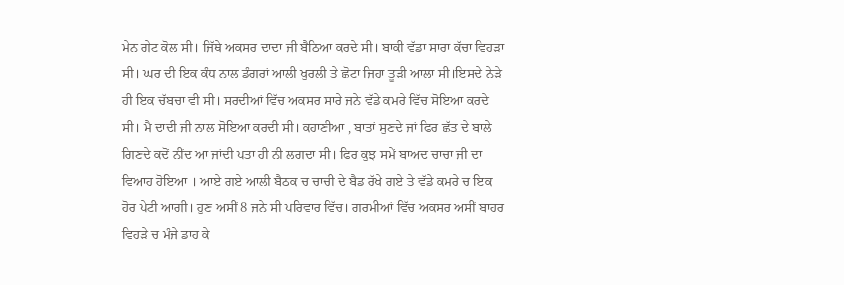ਮੇਨ ਗੇਟ ਕੋਲ ਸੀ। ਜਿੱਥੇ ਅਕਸਰ ਦਾਦਾ ਜੀ ਬੈਠਿਆ ਕਰਦੇ ਸੀ। ਬਾਕੀ ਵੱਡਾ ਸਾਰਾ ਕੱਚਾ ਵਿਹੜਾ ਸੀ। ਘਰ ਦੀ ਇਕ ਕੰਧ ਨਾਲ ਡੰਗਰਾਂ ਆਲੀ ਖੁਰਲੀ ਤੇ ਛੋਟਾ ਜਿਹਾ ਤੂੜੀ ਆਲਾ ਸੀ।ਇਸਦੇ ਨੇੜੇ ਹੀ ਇਕ ਚੱਬਚਾ ਵੀ ਸੀ। ਸਰਦੀਆਂ ਵਿੱਚ ਅਕਸਰ ਸਾਰੇ ਜਨੇ ਵੱਡੇ ਕਮਰੇ ਵਿੱਚ ਸੋਇਆ ਕਰਦੇ ਸੀ। ਮੈ ਦਾਦੀ ਜੀ ਨਾਲ ਸੋਇਆ ਕਰਦੀ ਸੀ। ਕਹਾਣੀਆ , ਬਾਤਾਂ ਸੁਣਦੇ ਜਾਂ ਫਿਰ ਛੱਤ ਦੇ ਬਾਲੇ ਗਿਣਦੇ ਕਦੋਂ ਨੀਂਦ ਆ ਜਾਂਦੀ ਪਤਾ ਹੀ ਨੀ ਲਗਦਾ ਸੀ। ਫਿਰ ਕੁਝ ਸਮੇਂ ਬਾਅਦ ਚਾਚਾ ਜੀ ਦਾ ਵਿਆਹ ਹੋਇਆ । ਆਏ ਗਏ ਆਲੀ ਬੈਠਕ ਚ ਚਾਚੀ ਦੇ ਬੈਡ ਰੱਖੇ ਗਏ ਤੇ ਵੱਡੇ ਕਮਰੇ ਚ ਇਕ ਹੋਰ ਪੇਟੀ ਆਗੀ। ਹੁਣ ਅਸੀਂ 8 ਜਨੇ ਸੀ ਪਰਿਵਾਰ ਵਿੱਚ। ਗਰਮੀਆਂ ਵਿੱਚ ਅਕਸਰ ਅਸੀਂ ਬਾਹਰ ਵਿਹੜੇ ਚ ਮੰਜੇ ਡਾਹ ਕੇ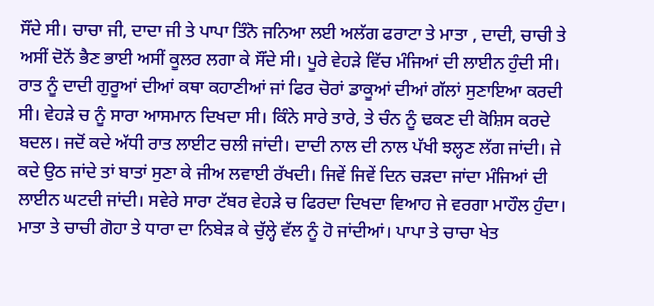ਸੌਂਦੇ ਸੀ। ਚਾਚਾ ਜੀ, ਦਾਦਾ ਜੀ ਤੇ ਪਾਪਾ ਤਿੰਨੋ ਜਨਿਆ ਲਈ ਅਲੱਗ ਫਰਾਟਾ ਤੇ ਮਾਤਾ , ਦਾਦੀ, ਚਾਚੀ ਤੇ ਅਸੀਂ ਦੋਨੋਂ ਭੈਣ ਭਾਈ ਅਸੀਂ ਕੂਲਰ ਲਗਾ ਕੇ ਸੌਂਦੇ ਸੀ। ਪੂਰੇ ਵੇਹੜੇ ਵਿੱਚ ਮੰਜਿਆਂ ਦੀ ਲਾਈਨ ਹੁੰਦੀ ਸੀ। ਰਾਤ ਨੂੰ ਦਾਦੀ ਗੁਰੂਆਂ ਦੀਆਂ ਕਥਾ ਕਹਾਣੀਆਂ ਜਾਂ ਫਿਰ ਚੋਰਾਂ ਡਾਕੂਆਂ ਦੀਆਂ ਗੱਲਾਂ ਸੁਣਾਇਆ ਕਰਦੀ ਸੀ। ਵੇਹੜੇ ਚ ਨੂੰ ਸਾਰਾ ਆਸਮਾਨ ਦਿਖਦਾ ਸੀ। ਕਿੰਨੇ ਸਾਰੇ ਤਾਰੇ, ਤੇ ਚੰਨ ਨੂੰ ਢਕਣ ਦੀ ਕੋਸ਼ਿਸ ਕਰਦੇ ਬਦਲ। ਜਦੋਂ ਕਦੇ ਅੱਧੀ ਰਾਤ ਲਾਈਟ ਚਲੀ ਜਾਂਦੀ। ਦਾਦੀ ਨਾਲ ਦੀ ਨਾਲ ਪੱਖੀ ਝਲ੍ਹਣ ਲੱਗ ਜਾਂਦੀ। ਜੇ ਕਦੇ ਉਠ ਜਾਂਦੇ ਤਾਂ ਬਾਤਾਂ ਸੁਣਾ ਕੇ ਜੀਅ ਲਵਾਈ ਰੱਖਦੀ। ਜਿਵੇਂ ਜਿਵੇਂ ਦਿਨ ਚੜਦਾ ਜਾਂਦਾ ਮੰਜਿਆਂ ਦੀ ਲਾਈਨ ਘਟਦੀ ਜਾਂਦੀ। ਸਵੇਰੇ ਸਾਰਾ ਟੱਬਰ ਵੇਹੜੇ ਚ ਫਿਰਦਾ ਦਿਖਦਾ ਵਿਆਹ ਜੇ ਵਰਗਾ ਮਾਹੌਲ ਹੁੰਦਾ। ਮਾਤਾ ਤੇ ਚਾਚੀ ਗੋਹਾ ਤੇ ਧਾਰਾ ਦਾ ਨਿਬੇੜ ਕੇ ਚੁੱਲ੍ਹੇ ਵੱਲ ਨੂੰ ਹੋ ਜਾਂਦੀਆਂ। ਪਾਪਾ ਤੇ ਚਾਚਾ ਖੇਤ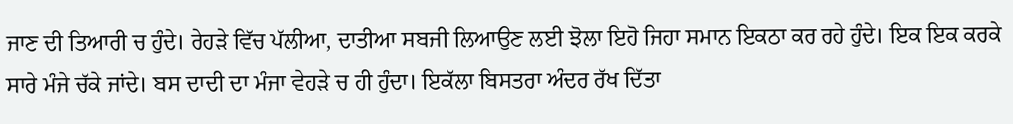ਜਾਣ ਦੀ ਤਿਆਰੀ ਚ ਹੁੰਦੇ। ਰੇਹੜੇ ਵਿੱਚ ਪੱਲੀਆ, ਦਾਤੀਆ ਸਬਜੀ ਲਿਆਉਣ ਲਈ ਝੋਲਾ ਇਹੋ ਜਿਹਾ ਸਮਾਨ ਇਕਠਾ ਕਰ ਰਹੇ ਹੁੰਦੇ। ਇਕ ਇਕ ਕਰਕੇ ਸਾਰੇ ਮੰਜੇ ਚੱਕੇ ਜਾਂਦੇ। ਬਸ ਦਾਦੀ ਦਾ ਮੰਜਾ ਵੇਹੜੇ ਚ ਹੀ ਹੁੰਦਾ। ਇਕੱਲਾ ਬਿਸਤਰਾ ਅੰਦਰ ਰੱਖ ਦਿੱਤਾ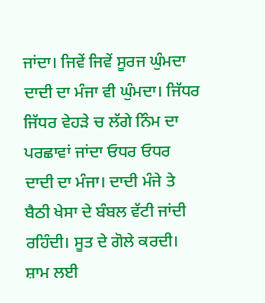ਜਾਂਦਾ। ਜਿਵੇਂ ਜਿਵੇਂ ਸੂਰਜ ਘੁੰਮਦਾ ਦਾਦੀ ਦਾ ਮੰਜਾ ਵੀ ਘੁੰਮਦਾ। ਜਿੱਧਰ ਜਿੱਧਰ ਵੇਹੜੇ ਚ ਲੱਗੇ ਨਿੰਮ ਦਾ ਪਰਛਾਵਾਂ ਜਾਂਦਾ ਓਧਰ ਓਧਰ ਦਾਦੀ ਦਾ ਮੰਜਾ। ਦਾਦੀ ਮੰਜੇ ਤੇ ਬੈਠੀ ਖੇਸਾ ਦੇ ਬੰਬਲ ਵੱਟੀ ਜਾਂਦੀ ਰਹਿੰਦੀ। ਸੂਤ ਦੇ ਗੋਲੇ ਕਰਦੀ। ਸ਼ਾਮ ਲਈ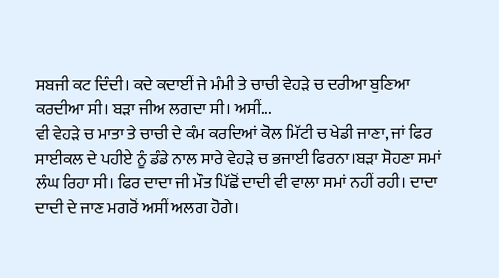ਸਬਜੀ ਕਟ ਦਿੰਦੀ। ਕਦੇ ਕਦਾਈਂ ਜੇ ਮੰਮੀ ਤੇ ਚਾਚੀ ਵੇਹੜੇ ਚ ਦਰੀਆ ਬੁਣਿਆ ਕਰਦੀਆ ਸੀ। ਬੜਾ ਜੀਅ ਲਗਦਾ ਸੀ। ਅਸੀਂ...
ਵੀ ਵੇਹੜੇ ਚ ਮਾਤਾ ਤੇ ਚਾਚੀ ਦੇ ਕੰਮ ਕਰਦਿਆਂ ਕੋਲ ਮਿੱਟੀ ਚ ਖੇਡੀ ਜਾਣਾ, ਜਾਂ ਫਿਰ ਸਾਈਕਲ ਦੇ ਪਹੀਏ ਨੂੰ ਡੰਡੇ ਨਾਲ ਸਾਰੇ ਵੇਹੜੇ ਚ ਭਜਾਈ ਫਿਰਨਾ।ਬੜਾ ਸੋਹਣਾ ਸਮਾਂ ਲੰਘ ਰਿਹਾ ਸੀ। ਫਿਰ ਦਾਦਾ ਜੀ ਮੌਤ ਪਿੱਛੋਂ ਦਾਦੀ ਵੀ ਵਾਲਾ ਸਮਾਂ ਨਹੀਂ ਰਹੀ। ਦਾਦਾ ਦਾਦੀ ਦੇ ਜਾਣ ਮਗਰੋਂ ਅਸੀਂ ਅਲਗ ਹੋਗੇ।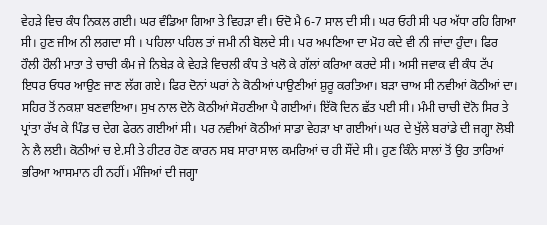ਵੇਹੜੇ ਵਿਚ ਕੰਧ ਨਿਕਲ ਗਈ। ਘਰ ਵੰਡਿਆ ਗਿਆ ਤੇ ਵਿਹੜਾ ਵੀ। ਓਦੋ ਮੈ 6-7 ਸਾਲ ਦੀ ਸੀ। ਘਰ ਓਹੀ ਸੀ ਪਰ ਅੱਧਾ ਰਹਿ ਗਿਆ ਸੀ। ਹੁਣ ਜੀਅ ਨੀ ਲਗਦਾ ਸੀ । ਪਹਿਲਾ ਪਹਿਲ ਤਾਂ ਜਮੀ ਨੀ ਬੋਲਦੇ ਸੀ। ਪਰ ਅਪਣਿਆ ਦਾ ਮੋਹ ਕਦੇ ਵੀ ਨੀ ਜਾਂਦਾ ਹੁੰਦਾ। ਫਿਰ ਹੌਲੀ ਹੌਲੀ ਮਾਤਾ ਤੇ ਚਾਚੀ ਕੰਮ ਜੇ ਨਿਬੇੜ ਕੇ ਵੇਹੜੇ ਵਿਚਲੀ ਕੰਧ ਤੇ ਖਲੋ ਕੇ ਗੱਲਾਂ ਕਰਿਆ ਕਰਦੇ ਸੀ। ਅਸੀ ਜਵਾਕ ਵੀ ਕੰਧ ਟੱਪ ਇਧਰ ਓਧਰ ਆਉਣ ਜਾਣ ਲੱਗ ਗਏ। ਫਿਰ ਦੋਨਾਂ ਘਰਾਂ ਨੇ ਕੋਠੀਆਂ ਪਾਉਣੀਆਂ ਸ਼ੁਰੂ ਕਰਤਿਆ। ਬੜਾ ਚਾਅ ਸੀ ਨਵੀਆਂ ਕੋਠੀਆਂ ਦਾ। ਸਹਿਰ ਤੋਂ ਨਕਸ਼ਾ ਬਣਵਾਇਆ। ਸੁਖ ਨਾਲ ਦੋਨੋ ਕੋਠੀਆਂ ਸੋਹਣੀਆ ਪੈ ਗਈਆਂ। ਇੱਕੋ ਦਿਨ ਛੱਤ ਪਈ ਸੀ। ਮੰਮੀ ਚਾਚੀ ਦੋਨੋ ਸਿਰ ਤੇ ਪ੍ਰਾਂਤਾ ਰੱਖ ਕੇ ਪਿੰਡ ਚ ਦੇਗ ਫੇਰਨ ਗਈਆਂ ਸੀ। ਪਰ ਨਵੀਆਂ ਕੋਠੀਆਂ ਸਾਡਾ ਵੇਹੜਾ ਖਾ ਗਈਆਂ। ਘਰ ਦੇ ਖੁੱਲੇ ਬਰਾਂਡੇ ਦੀ ਜਗ੍ਹਾ ਲੋਬੀ ਨੇ ਲੈ ਲਈ। ਕੋਠੀਆਂ ਚ ਏ.ਸੀ ਤੇ ਹੀਟਰ ਹੋਣ ਕਾਰਨ ਸਬ ਸਾਰਾ ਸਾਲ ਕਮਰਿਆਂ ਚ ਹੀ ਸੌਂਦੇ ਸੀ। ਹੁਣ ਕਿੰਨੇ ਸਾਲਾਂ ਤੋਂ ਉਹ ਤਾਰਿਆਂ ਭਰਿਆ ਆਸਮਾਨ ਹੀ ਨਹੀਂ। ਮੰਜਿਆਂ ਦੀ ਜਗ੍ਹਾ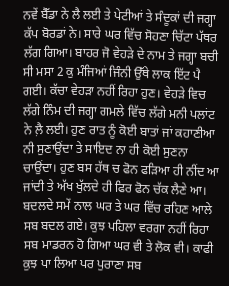ਨਵੇਂ ਬੈੱਡਾ ਨੇ ਲੈ ਲਈ ਤੇ ਪੇਟੀਆਂ ਤੇ ਸੰਦੂਕਾਂ ਦੀ ਜਗ੍ਹਾ ਕੱਪ ਬੋਰਡਾਂ ਨੇ। ਸਾਰੇ ਘਰ ਵਿੱਚ ਸੋਹਣਾ ਚਿੱਟਾ ਪੱਥਰ ਲੱਗ ਗਿਆ। ਬਾਹਰ ਜੋ ਵੇਹੜੇ ਦੇ ਨਾਮ ਤੇ ਜਗ੍ਹਾ ਬਚੀ ਸੀ ਮਸਾ 2 ਕੁ ਮੰਜਿਆਂ ਜਿੰਨੀ ਉੱਥੇ ਲਾਕ ਇੱਟ ਪੈ ਗਈ। ਕੱਚਾ ਵੇਹੜਾ ਨਹੀਂ ਰਿਹਾ ਹੁਣ। ਵੇਹੜੇ ਵਿਚ ਲੱਗੇ ਨਿੰਮ ਦੀ ਜਗ੍ਹਾ ਗਮਲੇ ਵਿੱਚ ਲੱਗੇ ਮਨੀ ਪਲਾਂਟ ਨੇ ਲ਼ੈ ਲਈ। ਹੁਣ ਰਾਤ ਨੂੰ ਕੋਈ ਬਾਤਾਂ ਜਾਂ ਕਹਾਣੀਆ ਨੀ ਸੁਣਾਉਂਦਾ ਤੇ ਸਾਇਦ ਨਾ ਹੀ ਕੋਈ ਸੁਣਨਾ ਚਾਉਂਦਾ। ਹੁਣ ਬਸ ਹੱਥ ਚ ਫੋਨ ਫੜਿਆ ਹੀ ਨੀਂਦ ਆ ਜਾਂਦੀ ਤੇ ਅੱਖ ਖੁੱਲਦੇ ਹੀ ਫਿਰ ਫੋਨ ਚੱਕ ਲੈਣੇ ਆ। ਬਦਲਦੇ ਸਮੇਂ ਨਾਲ ਘਰ ਤੇ ਘਰ ਵਿੱਚ ਰਹਿਣ ਆਲੇ ਸਬ ਬਦਲ ਗਏ। ਕੁਝ ਪਹਿਲਾ ਵਰਗਾ ਨਹੀਂ ਰਿਹਾ ਸਬ ਮਾਡਰਨ ਹੋ ਗਿਆ ਘਰ ਵੀ ਤੇ ਲੋਕ ਵੀ। ਕਾਫੀ ਕੁਝ ਪਾ ਲਿਆ ਪਰ ਪੁਰਾਣਾ ਸਬ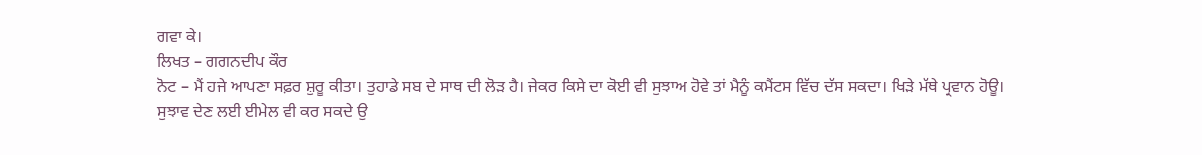ਗਵਾ ਕੇ।
ਲਿਖਤ – ਗਗਨਦੀਪ ਕੌਰ
ਨੋਟ – ਮੈਂ ਹਜੇ ਆਪਣਾ ਸਫ਼ਰ ਸ਼ੁਰੂ ਕੀਤਾ। ਤੁਹਾਡੇ ਸਬ ਦੇ ਸਾਥ ਦੀ ਲੋੜ ਹੈ। ਜੇਕਰ ਕਿਸੇ ਦਾ ਕੋਈ ਵੀ ਸੁਝਾਅ ਹੋਵੇ ਤਾਂ ਮੈਨੂੰ ਕਮੈਂਟਸ ਵਿੱਚ ਦੱਸ ਸਕਦਾ। ਖਿੜੇ ਮੱਥੇ ਪ੍ਰਵਾਨ ਹੋਊ।
ਸੁਝਾਵ ਦੇਣ ਲਈ ਈਮੇਲ ਵੀ ਕਰ ਸਕਦੇ ਉ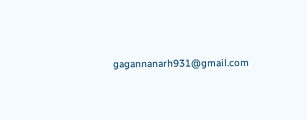gagannanarh931@gmail.com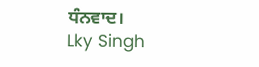ਧੰਨਵਾਦ।
Lky Singh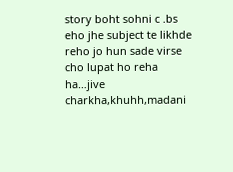story boht sohni c .bs eho jhe subject te likhde reho jo hun sade virse cho lupat ho reha ha…jive charkha,khuhh,madani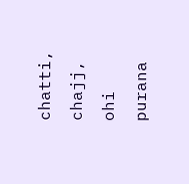chatti, chajj, ohi purana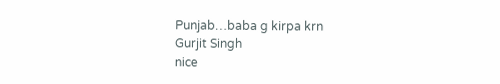Punjab…baba g kirpa krn
Gurjit Singh
nice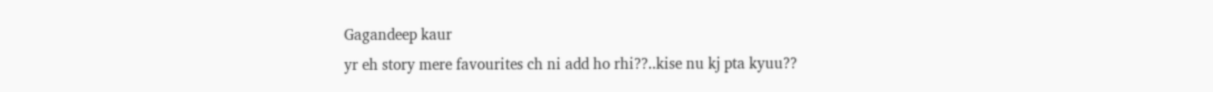Gagandeep kaur
yr eh story mere favourites ch ni add ho rhi??..kise nu kj pta kyuu??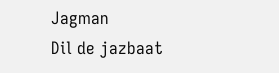Jagman
Dil de jazbaat